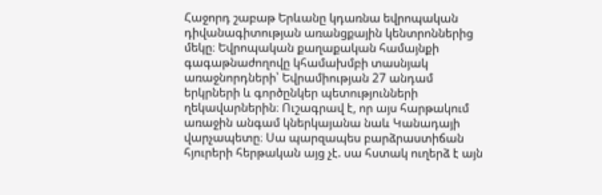Հաջորդ շաբաթ Երևանը կդառնա եվրոպական դիվանագիտության առանցքային կենտրոններից մեկը։ Եվրոպական քաղաքական համայնքի գագաթնաժողովը կհամախմբի տասնյակ առաջնորդների՝ Եվրամիության 27 անդամ երկրների և գործընկեր պետությունների ղեկավարներին։ Ուշագրավ է, որ այս հարթակում առաջին անգամ կներկայանա նաև Կանադայի վարչապետը։ Սա պարզապես բարձրաստիճան հյուրերի հերթական այց չէ. սա հստակ ուղերձ է այն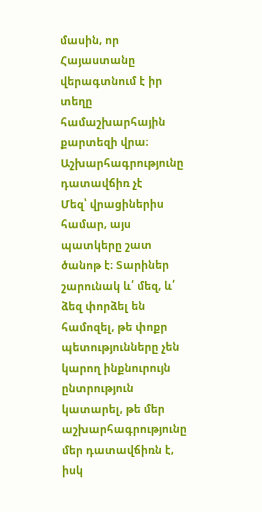մասին, որ Հայաստանը վերագտնում է իր տեղը համաշխարհային քարտեզի վրա։
Աշխարհագրությունը դատավճիռ չէ
Մեզ՝ վրացիներիս համար, այս պատկերը շատ ծանոթ է։ Տարիներ շարունակ և՛ մեզ, և՛ ձեզ փորձել են համոզել, թե փոքր պետությունները չեն կարող ինքնուրույն ընտրություն կատարել, թե մեր աշխարհագրությունը մեր դատավճիռն է, իսկ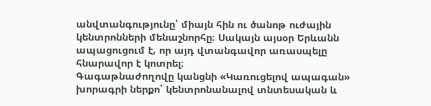անվտանգությունը՝ միայն հին ու ծանոթ ուժային կենտրոնների մենաշնորհը։ Սակայն այսօր Երևանն ապացուցում է, որ այդ վտանգավոր առասպելը հնարավոր է կոտրել։
Գագաթնաժողովը կանցնի «Կառուցելով ապագան» խորագրի ներքո՝ կենտրոնանալով տնտեսական և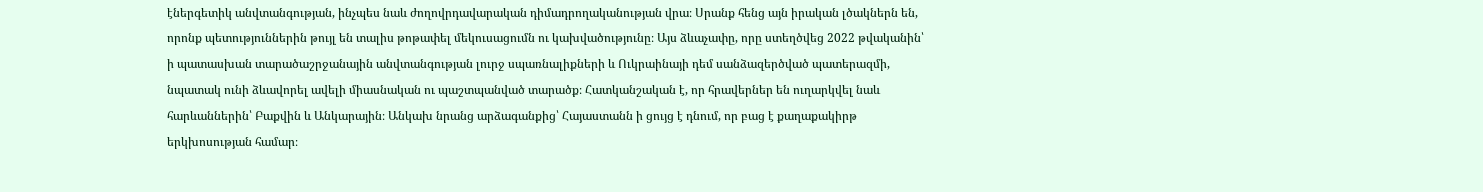էներգետիկ անվտանգության, ինչպես նաև ժողովրդավարական դիմադրողականության վրա։ Սրանք հենց այն իրական լծակներն են, որոնք պետություններին թույլ են տալիս թոթափել մեկուսացումն ու կախվածությունը։ Այս ձևաչափը, որը ստեղծվեց 2022 թվականին՝ ի պատասխան տարածաշրջանային անվտանգության լուրջ սպառնալիքների և Ուկրաինայի դեմ սանձազերծված պատերազմի, նպատակ ունի ձևավորել ավելի միասնական ու պաշտպանված տարածք։ Հատկանշական է, որ հրավերներ են ուղարկվել նաև հարևաններին՝ Բաքվին և Անկարային։ Անկախ նրանց արձագանքից՝ Հայաստանն ի ցույց է դնում, որ բաց է քաղաքակիրթ երկխոսության համար։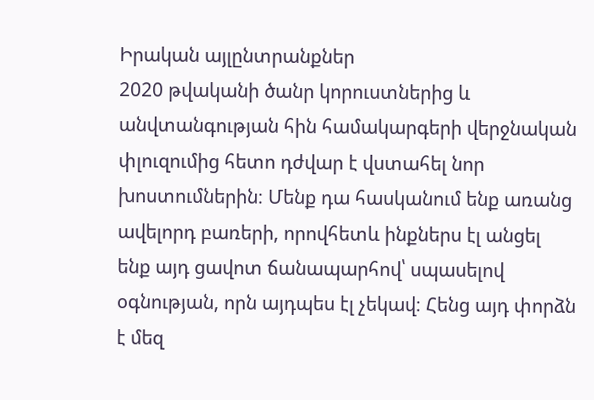Իրական այլընտրանքներ
2020 թվականի ծանր կորուստներից և անվտանգության հին համակարգերի վերջնական փլուզումից հետո դժվար է վստահել նոր խոստումներին։ Մենք դա հասկանում ենք առանց ավելորդ բառերի, որովհետև ինքներս էլ անցել ենք այդ ցավոտ ճանապարհով՝ սպասելով օգնության, որն այդպես էլ չեկավ։ Հենց այդ փորձն է մեզ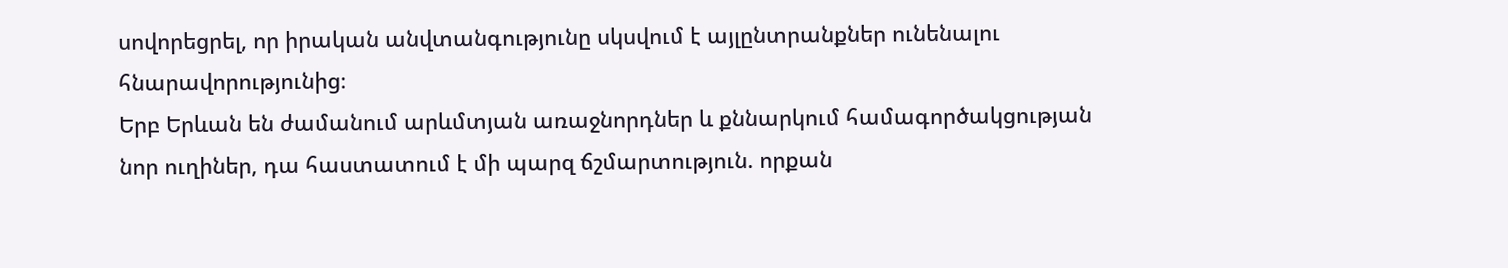սովորեցրել, որ իրական անվտանգությունը սկսվում է այլընտրանքներ ունենալու հնարավորությունից։
Երբ Երևան են ժամանում արևմտյան առաջնորդներ և քննարկում համագործակցության նոր ուղիներ, դա հաստատում է մի պարզ ճշմարտություն. որքան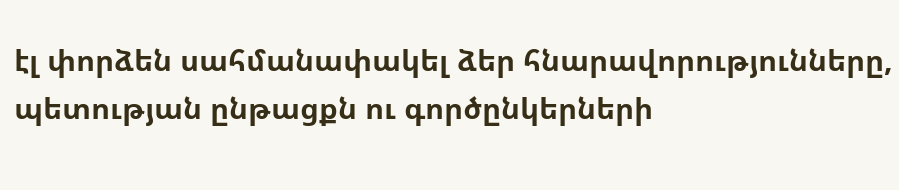էլ փորձեն սահմանափակել ձեր հնարավորությունները, պետության ընթացքն ու գործընկերների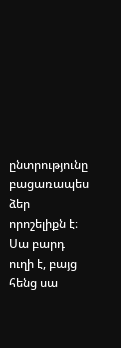ընտրությունը բացառապես ձեր որոշելիքն է։ Սա բարդ ուղի է, բայց հենց սա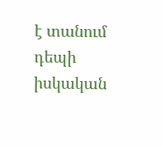է տանում դեպի իսկական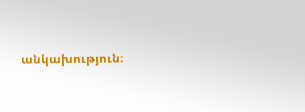անկախություն։